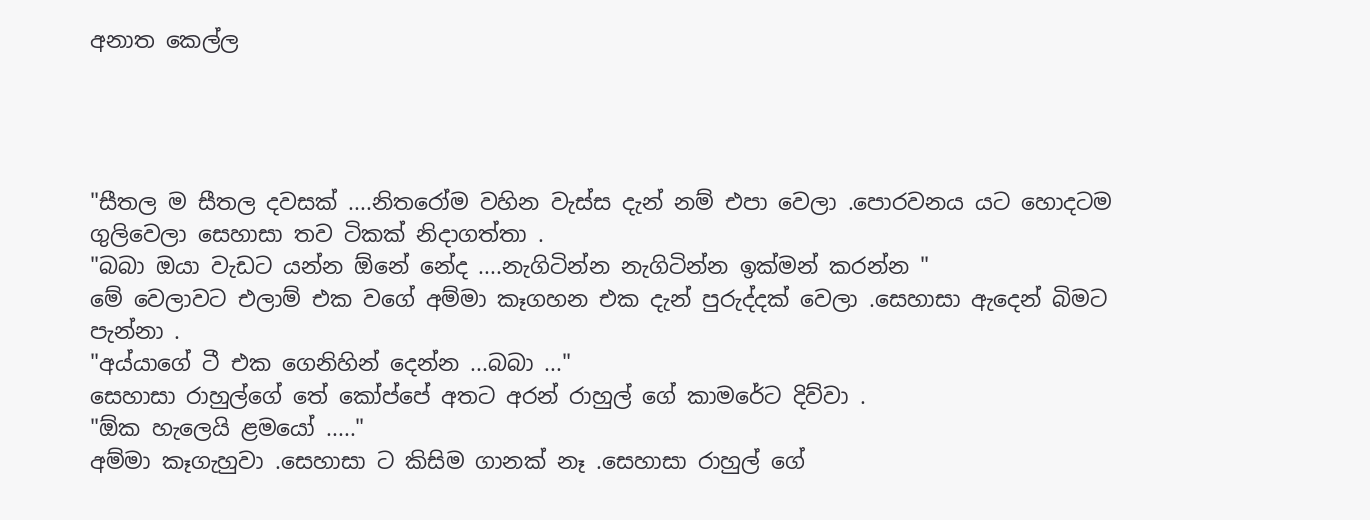අනාත කෙල්ල




"සීතල ම සීතල දවසක් ....නිතරෝම වහින වැස්ස දැන් නම් එපා වෙලා .පොරවනය යට හොදටම ගුලිවෙලා සෙහාසා තව ටිකක් නිදාගත්තා .
"බබා ඔයා වැඩට යන්න ඕනේ නේද ....නැගිටින්න නැගිටින්න ඉක්මන් කරන්න "
මේ වෙලාවට එලාම් එක වගේ අම්මා කෑගහන එක දැන් පුරුද්දක් වෙලා .සෙහාසා ඇදෙන් බිමට පැන්නා .
"අය්යාගේ ටී එක ගෙනිහින් දෙන්න ...බබා ..."
සෙහාසා රාහුල්ගේ තේ කෝප්පේ අතට අරන් රාහුල් ගේ කාමරේට දිව්වා .
"ඕක හැලෙයි ළමයෝ ....."
අම්මා කෑගැහුවා .සෙහාසා ට කිසිම ගානක් නෑ .සෙහාසා රාහුල් ගේ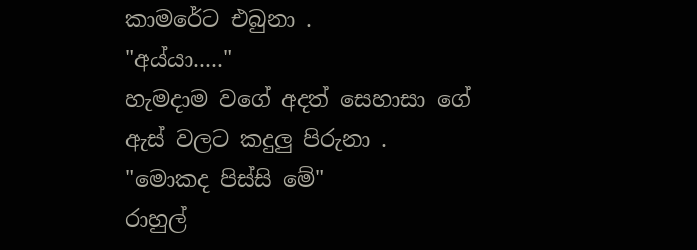කාමරේට එබුනා .
"අය්යා....."
හැමදාම වගේ අදත් සෙහාසා ගේ ඇස් වලට කදුලු පිරුනා .
"මොකද පිස්සි මේ"
රාහුල්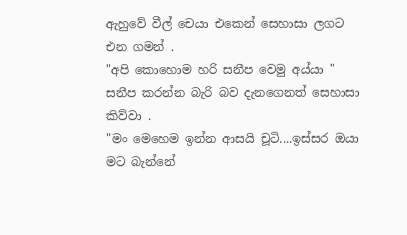ඇහුවේ වීල් චෙයා එකෙන් සෙහාසා ලගට එන ගමන් .
"අපි කොහොම හරි සනීප වෙමු අය්යා "
සනීප කරන්න බැරි බව දැනගෙනත් සෙහාසා කිව්වා .
"මං මෙහෙම ඉන්න ආසයි චූටි....ඉස්සර ඔයා මට බැන්නේ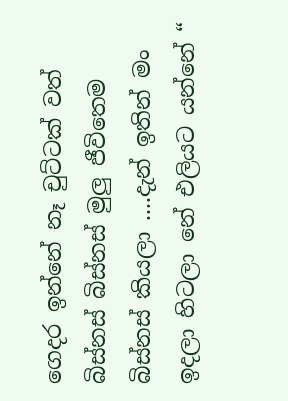ගෙදර ඉන්නේ නෑ චුට්ටක් වත් බිස්නස් බිස්නස් මුලු ජීවිතෙම බිස්නස් කියලා ....දැන් ඉතින් මං ඉදලා හිටලා නේ එලියට යන්නේ “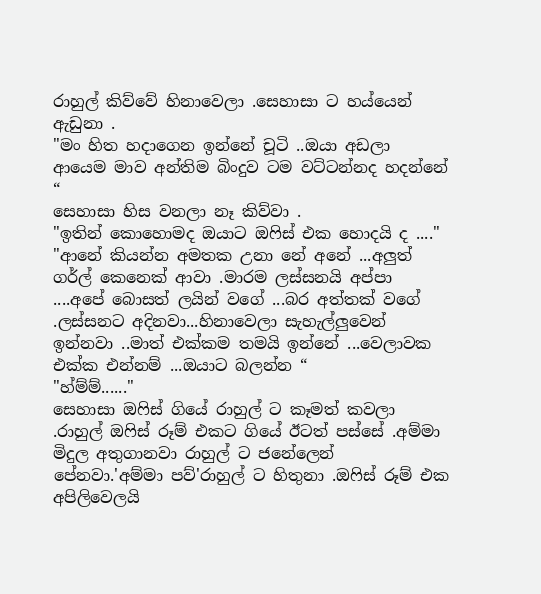රාහුල් කිව්වේ හිනාවෙලා .සෙහාසා ට හය්යෙන් ඇඩුනා .
"මං හිත හදාගෙන ඉන්නේ චූටි ..ඔයා අඩලා ආයෙම මාව අන්තිම බිංදුව ටම වට්ටන්නද හදන්නේ “
සෙහාසා හිස වනලා නෑ කිව්වා .
"ඉතින් කොහොමද ඔයාට ඔෆිස් එක හොදයි ද ...."
"ආනේ කියන්න අමතක උනා නේ අනේ ...අලුත් ගර්ල් කෙනෙක් ආවා .මාරම ලස්සනයි අප්පා ....අපේ බොසත් ලයින් වගේ ...බර අත්තක් වගේ .ලස්සනට අදිනවා...හිනාවෙලා සැහැල්ලුවෙන් ඉන්නවා ..මාත් එක්කම තමයි ඉන්නේ ...වෙලාවක එක්ක එන්නම් ...ඔයාට බලන්න “
"හ්ම්ම්......"
සෙහාසා ඔෆිස් ගියේ රාහුල් ට කෑමත් කවලා .රාහුල් ඔෆිස් රූම් එකට ගියේ ඊටත් පස්සේ .අම්මා මිදුල අතුගානවා රාහුල් ට ජනේලෙන් පේනවා.'අම්මා පව්'රාහුල් ට හිතුනා .ඔෆිස් රූම් එක අපිලිවෙලයි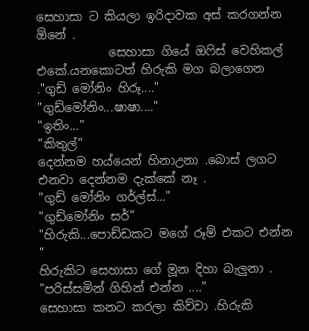සෙහාසා ට කියලා ඉරිදාවක අස් කරගන්න ඕනේ .
            සෙහාසා ගියේ ඔෆිස් වෙහිකල් එකේ.යනකොටත් හිරුකි මග බලාගෙන ."ගුඩ් මෝනිං හිරූ...."
"ගුඩ්මෝනිං...ෂාෂා...."
"ඉතිං..."
"කිතුල්"
දෙන්නම හය්යෙන් හිනාඋනා .බොස් ලගට එනවා දෙන්නම දැක්කේ නෑ .
"ගුඩ් මෝනිං ගර්ල්ස්..."
"ගුඩ්මෝනිං සර්"
"හිරුකි...පොඩ්ඩකට මගේ රූම් එකට එන්න "
හිරුකිට සෙහාසා ගේ මූන දිහා බැලුනා .
"පරිස්සමින් ගිහින් එන්න ...."
සෙහාසා කනට කරලා කිව්වා .හිරුකි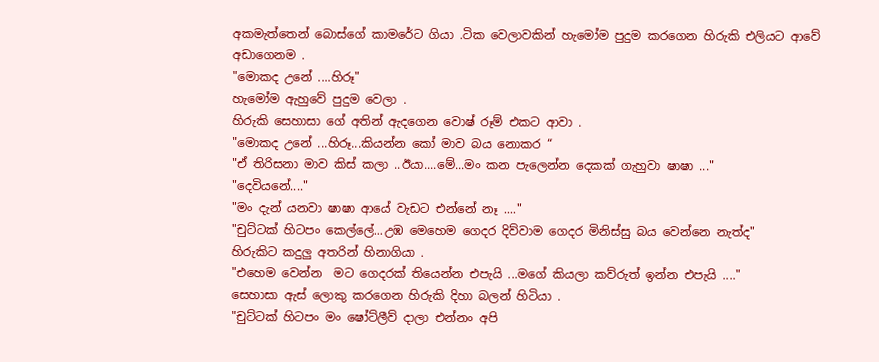අකමැත්තෙන් බොස්ගේ කාමරේට ගියා .ටික වෙලාවකින් හැමෝම පුදුම කරගෙන හිරුකි එලියට ආවේ අඩාගෙනම .
"මොකද උනේ ....හිරූ"
හැමෝම ඇහුවේ පුදුම වෙලා .
හිරුකි සෙහාසා ගේ අතින් ඇදගෙන වොෂ් රූම් එකට ආවා .
"මොකද උනේ ...හිරූ...කියන්න කෝ මාව බය නොකර “
"ඒ තිරිසනා මාව කිස් කලා ..ඊයා....මේ...මං කන පැලෙන්න දෙකක් ගැහුවා ෂාෂා ..."
"දෙවියනේ...."
"මං දැන් යනවා ෂාෂා ආයේ වැඩට එන්නේ නෑ ...."
"චුට්ටක් හිටපං කෙල්ලේ...උඹ මෙහෙම ගෙදර දිව්වාම ගෙදර මිනිස්සු බය වෙන්නෙ නැත්ද"
හිරුකිට කදුලු අතරින් හිනාගියා .
"එහෙම වෙන්න  මට ගෙදරක් තියෙන්න එපැයි ...මගේ කියලා කව්රුත් ඉන්න එපැයි ...."
සෙහාසා ඇස් ලොකු කරගෙන හිරුකි දිහා බලන් හිටියා .
"චුට්ටක් හිටපං මං ෂෝට්ලීව් දාලා එන්නං අපි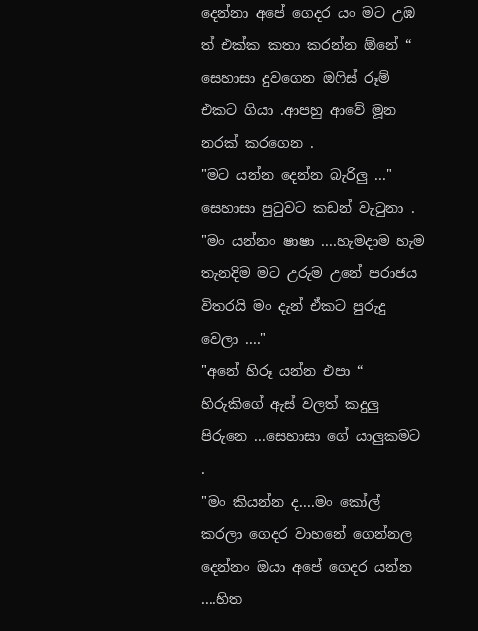දෙන්නා අපේ ගෙදර යං මට උඹ ත් එක්ක කතා කරන්න ඕනේ “
සෙහාසා දුවගෙන ඔෆිස් රූම් එකට ගියා .ආපහු ආවේ මූන නරක් කරගෙන .
"මට යන්න දෙන්න බැරිලු ..."
සෙහාසා පුටුවට කඩන් වැටුනා .
"මං යන්නං ෂාෂා ....හැමදාම හැම තැනදිම මට උරුම උනේ පරාජය විතරයි මං දැන් ඒකට පුරුදු වෙලා ...."
"අනේ හිරූ යන්න එපා “
හිරුකිගේ ඇස් වලත් කදුලු පිරුනෙ ...සෙහාසා ගේ යාලුකමට .
"මං කියන්න ද....මං කෝල් කරලා ගෙදර වාහනේ ගෙන්නල දෙන්නං ඔයා අපේ ගෙදර යන්න ....හිත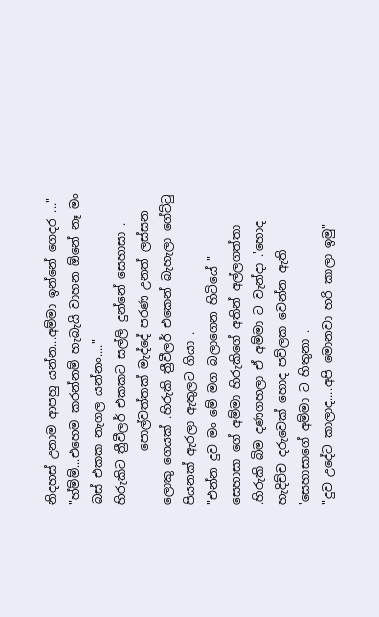නිදහස් උනාම ආපහු යන්න...අම්මා ඉන්නේ ගෙදර ..."
"හ්ම්ම්...එහෙම කරන්නම් හැබැයි වාහන ඕනේ නෑ මං බස් එකක නැගල යන්නං...."
හිරුකිට ත්‍රීවීලර් එකකට සල්ලි දුන්නේ සෙහාසා .
         පොල්වත්තක් මැද්දේ පරණ උනත් ලස්සන ලොකු ගෙයක් .හිරුකි ත්‍රීවීලර් එකෙන් බැහැලා ගේට්ටු පියනක් ඇරලා ඇතුලට ගියා .
"එන්න දුව මං මේ මග බලාගෙන හිටියේ "
සෙහාසා ගේ අම්මා හිරුකිගේ අතින් අල්ලගත්තා .හිරුකි බිම දණගහලා ඒ අම්මා ට වැන්දා .'හොද හැදිච්ච දරුවෙක් හොද පව්ලක වෙන්න ඇති 'සෙහාසාගේ අම්මා ට හිතුනා .
"දුව උදේට කාලාද....අපි මොනවා හරි කාලා ඉමු"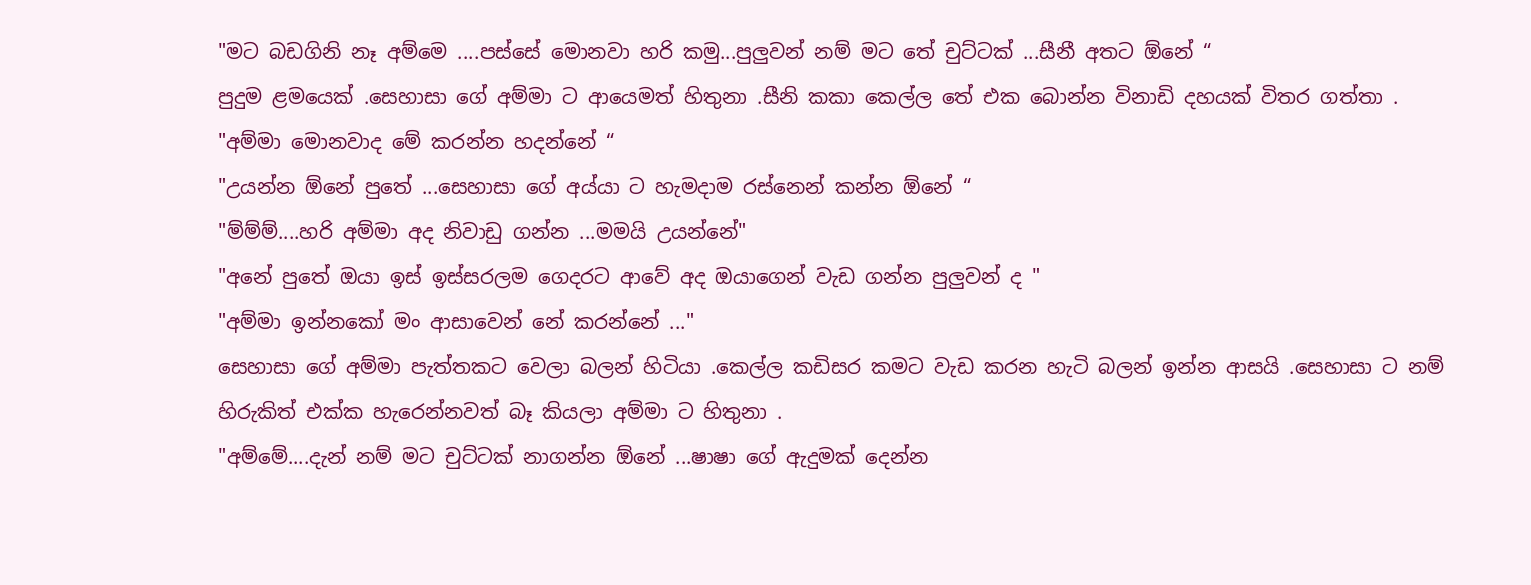"මට බඩගිනි නෑ අම්මෙ ....පස්සේ මොනවා හරි කමු...පුලුවන් නම් මට තේ චුට්ටක් ...සීනී අතට ඕනේ “
පුදුම ළමයෙක් .සෙහාසා ගේ අම්මා ට ආයෙමත් හිතුනා .සීනි කකා කෙල්ල තේ එක බොන්න විනාඩි දහයක් විතර ගත්තා .
"අම්මා මොනවාද මේ කරන්න හදන්නේ “
"උයන්න ඕනේ පුතේ ...සෙහාසා ගේ අය්යා ට හැමදාම රස්නෙන් කන්න ඕනේ “
"ම්ම්ම්....හරි අම්මා අද නිවාඩු ගන්න ...මමයි උයන්නේ"
"අනේ පුතේ ඔයා ඉස් ඉස්සරලම ගෙදරට ආවේ අද ඔයාගෙන් වැඩ ගන්න පුලුවන් ද "
"අම්මා ඉන්නකෝ මං ආසාවෙන් නේ කරන්නේ ..."
සෙහාසා ගේ අම්මා පැත්තකට වෙලා බලන් හිටියා .කෙල්ල කඩිසර කමට වැඩ කරන හැටි බලන් ඉන්න ආසයි .සෙහාසා ට නම් හිරුකිත් එක්ක හැරෙන්නවත් බෑ කියලා අම්මා ට හිතුනා .
"අම්මේ....දැන් නම් මට චුට්ටක් නාගන්න ඕනේ ...ෂාෂා ගේ ඇදුමක් දෙන්න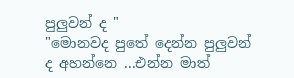පුලුවන් ද "
"මොනවද පුතේ දෙන්න පුලුවන් ද අහන්නෙ ...එන්න මාත්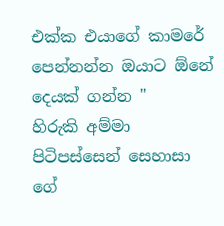එක්ක එයාගේ කාමරේ පෙන්නන්න ඔයාට ඕනේ දෙයක් ගන්න "
හිරුකි අම්මා පිටිපස්සෙන් සෙහාසා ගේ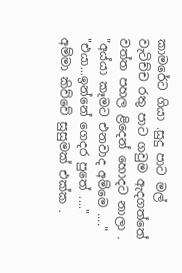කාමරේට ගියා .සුදු පාට මල් වැටිච්ච රතු පාට ගවුම ඇදගත්තේ වත්ත පහල ළිදෙන් හොදට නාලා .
"අය්යා කෑමට එනවාද අම්මෙ ...."
"එයා...ඉන්නේ ගෙදර පුතේ ...."
අම්මා කිව්වේ සුසුමක් එක්ක .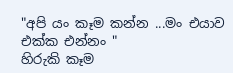"අපි යං කෑම කන්න ...මං එයාව එක්ක එන්නං "
හිරුකි කෑම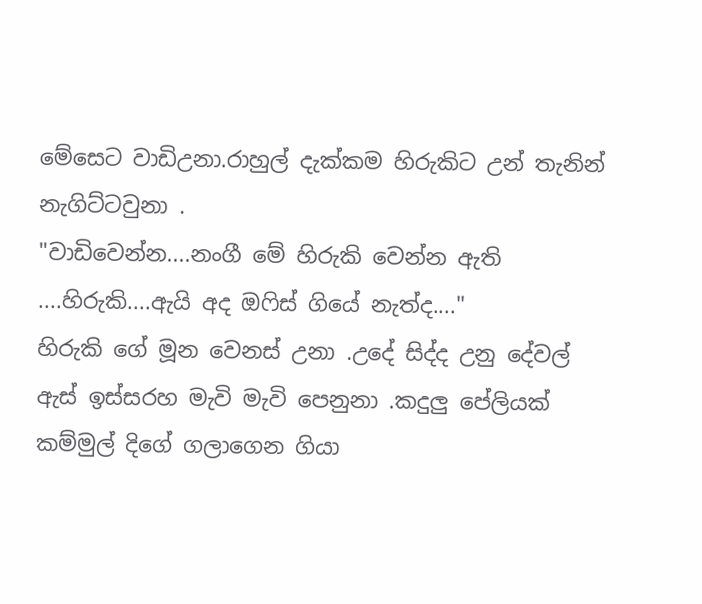මේසෙට වාඩිඋනා.රාහුල් දැක්කම හිරුකිට උන් තැනින් නැගිට්ටවුනා .
"වාඩිවෙන්න....නංගී මේ හිරුකි වෙන්න ඇති ....හිරුකි....ඇයි අද ඔෆිස් ගියේ නැත්ද...."
හිරුකි ගේ මූන වෙනස් උනා .උදේ සිද්ද උනු දේවල් ඇස් ඉස්සරහ මැවි මැවි පෙනුනා .කදුලු පේලියක් කම්මුල් දිගේ ගලාගෙන ගියා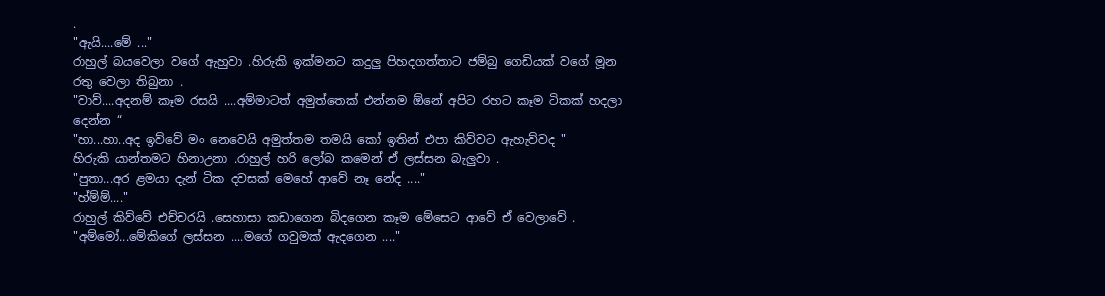.
"ඇයි....මේ ..."
රාහුල් බයවෙලා වගේ ඇහුවා .හිරුකි ඉක්මනට කදුලු පිහදගත්තාට ජම්බු ගෙඩියක් වගේ මූන රතු වෙලා තිබුනා .
"වාව්....අදනම් කෑම රසයි ....අම්මාටත් අමුත්තෙක් එන්නම ඕනේ අපිට රහට කෑම ටිකක් හදලා දෙන්න “
"හා...හා..අද ඉව්වේ මං නෙවෙයි අමුත්තම තමයි කෝ ඉතින් එපා කිව්වට ඇහැව්වද "
හිරුකි යාන්තමට හිනාඋනා .රාහුල් හරි ලෝබ කමෙන් ඒ ලස්සන බැලුවා .
"පුතා...අර ළමයා දැන් ටික දවසක් මෙහේ ආවේ නෑ නේද ...."
"හ්ම්ම්...."
රාහුල් කිව්වේ එච්චරයි .සෙහාසා කඩාගෙන බිදගෙන කෑම මේසෙට ආවේ ඒ වෙලාවේ .
"අම්මෝ...මේකිගේ ලස්සන ....මගේ ගවුමක් ඇදගෙන ...."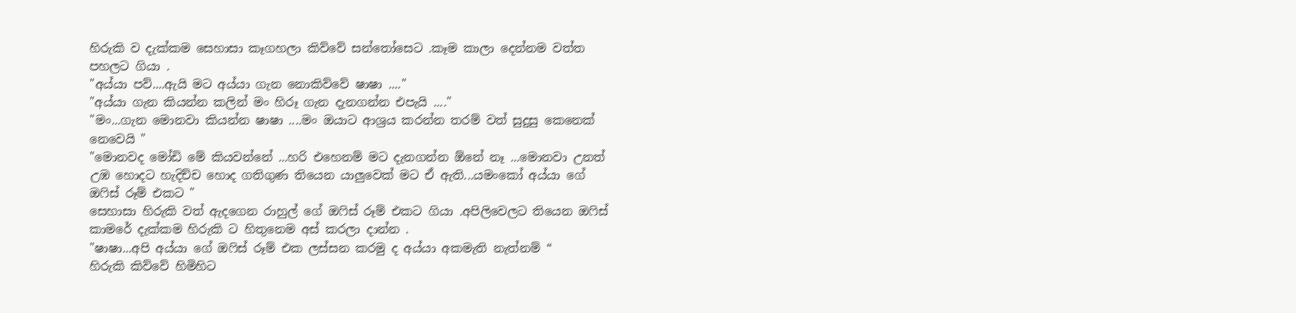හිරුකි ව දැක්කම සෙහාසා කෑගහලා කිව්වේ සන්තෝසෙට .කෑම කාලා දෙන්නම වත්ත පහලට ගියා .
"අය්යා පව්....ඇයි මට අය්යා ගැන නොකිව්වේ ෂාෂා ...."
"අය්යා ගැන කියන්න කලින් මං හිරූ ගැන දැනගන්න එපැයි ...."
"මං...ගැන මොනවා කියන්න ෂාෂා ....මං ඔයාට ආශ්‍රය කරන්න තරම් වත් සුදුසු කෙනෙක් නෙවෙයි "
"මොනවද මෝඩි මේ කියවන්නේ ...හරි එහෙනම් මට දැනගන්න ඕනේ නෑ ...මොනවා උනත් උඹ හොදට හැදිච්ච හොද ගතිගුණ තියෙන යාලුවෙක් මට ඒ ඇති...යමංකෝ අය්යා ගේ ඔෆිස් රූම් එකට "
සෙහාසා හිරුකි වත් ඇදගෙන රාහුල් ගේ ඔෆිස් රූම් එකට ගියා .අපිලිවෙලට තියෙන ඔෆිස් කාමරේ දැක්කම හිරුකි ට හිතුනෙම අස් කරලා දාන්න .
"ෂාෂා...අපි අය්යා ගේ ඔෆිස් රූම් එක ලස්සන කරමු ද අය්යා අකමැති නැත්නම් “
හිරුකි කිව්වේ හිමිහිට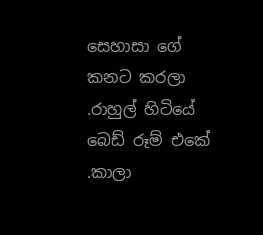සෙහාසා ගේ කනට කරලා .රාහුල් හිටියේ බෙඩ් රූම් එකේ .කාලා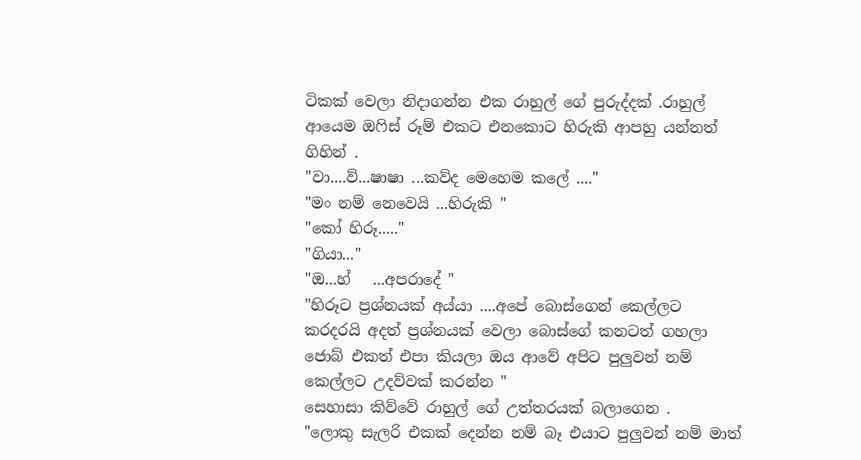ටිකක් වෙලා නිදාගන්න එක රාහුල් ගේ පුරුද්දක් .රාහුල් ආයෙම ඔෆිස් රූම් එකට එනකොට හිරුකි ආපහු යන්නත් ගිහින් .
"වා....ව්...ෂාෂා ...කව්ද මෙහෙම කලේ ...."
"මං නම් නෙවෙයි ...හිරුකි "
"කෝ හිරූ....."
"ගියා..."
"ඔ...හ්   ...අපරාදේ "
"හිරූට ප්‍රශ්නයක් අය්යා ....අපේ බොස්ගෙන් කෙල්ලට කරදරයි අදත් ප්‍රශ්නයක් වෙලා බොස්ගේ කනටත් ගහලා ජොබ් එකත් එපා කියලා ඔය ආවේ අපිට පුලුවන් නම් කෙල්ලට උදව්වක් කරන්න "
සෙහාසා කිව්වේ රාහුල් ගේ උත්තරයක් බලාගෙන .
"ලොකු සැලරි එකක් දෙන්න නම් බෑ එයාට පුලුවන් නම් මාත්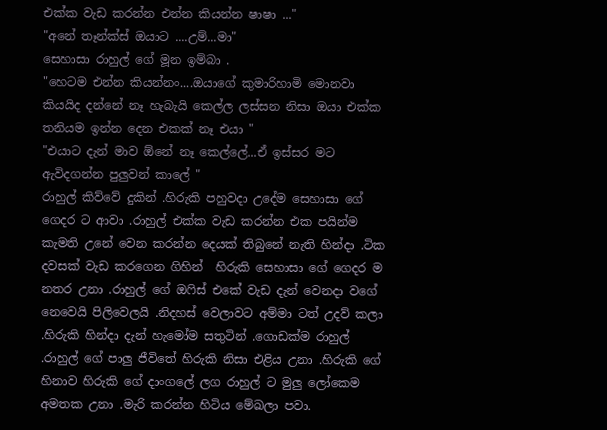එක්ක වැඩ කරන්න එන්න කියන්න ෂාෂා ..."
"අනේ තෑන්ක්ස් ඔයාට ....උම්...මා"
සෙහාසා රාහුල් ගේ මූන ඉම්බා .
"හෙටම එන්න කියන්නං....ඔයාගේ කුමාරිහාමි මොනවා කියයිද දන්නේ නෑ හැබැයි කෙල්ල ලස්සන නිසා ඔයා එක්ක තනියම ඉන්න දෙන එකක් නෑ එයා "
"එයාට දැන් මාව ඕනේ නෑ කෙල්ලේ...ඒ ඉස්සර මට ඇවිදගන්න පුලුවන් කාලේ "
රාහුල් කිව්වේ දුකින් .හිරුකි පහුවදා උදේම සෙහාසා ගේ ගෙදර ට ආවා .රාහුල් එක්ක වැඩ කරන්න එක පයින්ම කැමති උනේ වෙන කරන්න දෙයක් තිබුනේ නැති හින්දා .ටික දවසක් වැඩ කරගෙන ගිහින්  හිරුකි සෙහාසා ගේ ගෙදර ම නතර උනා .රාහුල් ගේ ඔෆිස් එකේ වැඩ දැන් වෙනදා වගේ නෙවෙයි පිලිවෙලයි .නිදහස් වෙලාවට අම්මා ටත් උදව් කලා .හිරුකි හින්දා දැන් හැමෝම සතුටින් .ගොඩක්ම රාහුල් .රාහුල් ගේ පාලු ජීවිතේ හිරුකි නිසා එළිය උනා .හිරුකි ගේ හිනාව හිරුකි ගේ දාංගලේ ලග රාහුල් ට මුලු ලෝකෙම අමතක උනා .මැරි කරන්න හිටිය මේඛලා පවා.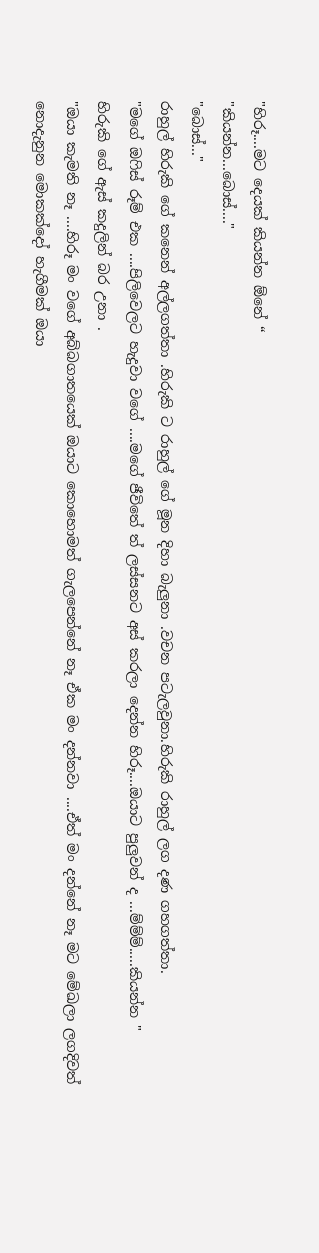"හිරූ....මට දෙයක් කියන්න ඕනේ “
"කියන්න...බොස්...."
"බොස්..."
රාහුල් හිරුකි ගේ කනෙන් අල්ලගත්තා .හිරුකි ට රාහුල් ගේ මූන දිහා බැලුනා .වචන පටැලවුනා.හිරුකි රාහුල් ලග දණ ගහගත්තා.
"මගේ ඔෆිස් රූම් එක ....පිලිවෙලට හැදුවා වගේ ....මගේ ජීවිතේ ත් ලස්සනට අස් කරලා දෙන්න හිරූ....ඔයාට පුලුවන් ද ...ම්ම්ම්.....කියන්න "
හිරුකි ගේ ඇස් කදුලින් බර උනා .
"ඔයා කැමති නෑ ....හිරූ මං වගේ අබ්බගාතයෙක් ඔයාට කොහොමත් ගැලපෙන්නේ නෑ ඒක මං දන්නවා ....ඒත් මං දන්නේ නෑ මට මේඛලා ලගදිවත් නොදැනුන මොකක්දෝ හැගීමක් ඔයා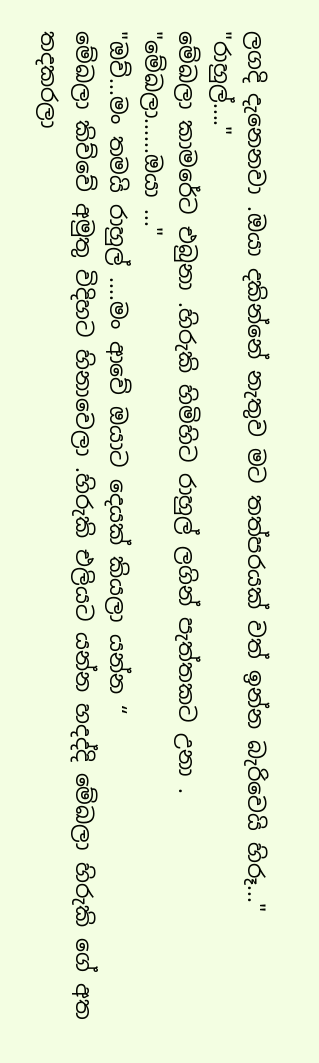ලගදි දැනෙනවා .ඔයා දකින්නේ නැතුව මට තත්පරයක් වත් ඉන්න බැරිවෙයි හිරූ..."
"රාහුල්...."
මේඛලා කාමරේට එබුනා .හිරුකි හිමිහිට රාහුල් ලගින් පැත්තකට උනා .
"මේඛලා......ඔයා ..."
"ඔව්...මං තමයි රාහුල් ....මං ආවේ ඔයාට දෙයක් කියලා යන්න “
මේඛලා කිව්වේ අමුතු විදිහට හිනාවෙලා .හිරුකි එලියට යන්න හදද්දි මේඛලා හිරුකි ගේ අත තදකරලා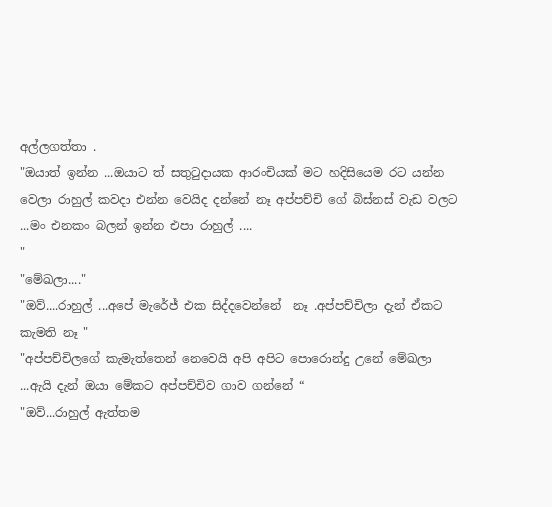අල්ලගත්තා .
"ඔයාත් ඉන්න ...ඔයාට ත් සතුටුදායක ආරංචියක් මට හදිසියෙම රට යන්න වෙලා රාහුල් කවදා එන්න වෙයිද දන්නේ නෑ අප්පච්චි ගේ බිස්නස් වැඩ වලට ...මං එනකං බලන් ඉන්න එපා රාහුල් ....
"
"මේඛලා...."
"ඔව්....රාහුල් ...අපේ මැරේජ් එක සිද්දවෙන්නේ  නෑ .අප්පච්චිලා දැන් ඒකට කැමති නෑ "
"අප්පච්චිලගේ කැමැත්තෙන් නෙවෙයි අපි අපිට පොරොන්දු උනේ මේඛලා ...ඇයි දැන් ඔයා මේකට අප්පච්චිව ගාව ගන්නේ “
"ඔව්...රාහුල් ඇත්තම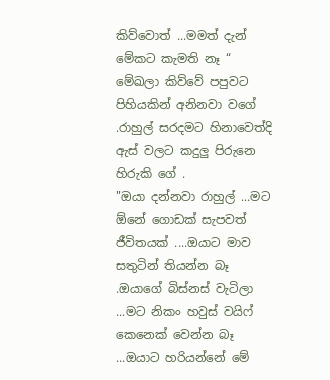කිව්වොත් ...මමත් දැන් මේකට කැමති නෑ “
මේඛලා කිව්වේ පපුවට පිහියකින් අනිනවා වගේ .රාහුල් සරදමට හිනාවෙත්දි ඇස් වලට කදුලු පිරුනෙ හිරුකි ගේ .
"ඔයා දන්නවා රාහුල් ...මට ඕනේ ගොඩක් සැපවත් ජීවිතයක් ....ඔයාට මාව සතුටින් තියන්න බෑ .ඔයාගේ බිස්නස් වැටිලා ...මට නිකං හවුස් වයිෆ් කෙනෙක් වෙන්න බෑ ...ඔයාට හරියන්නේ මේ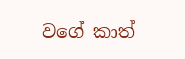වගේ කාත්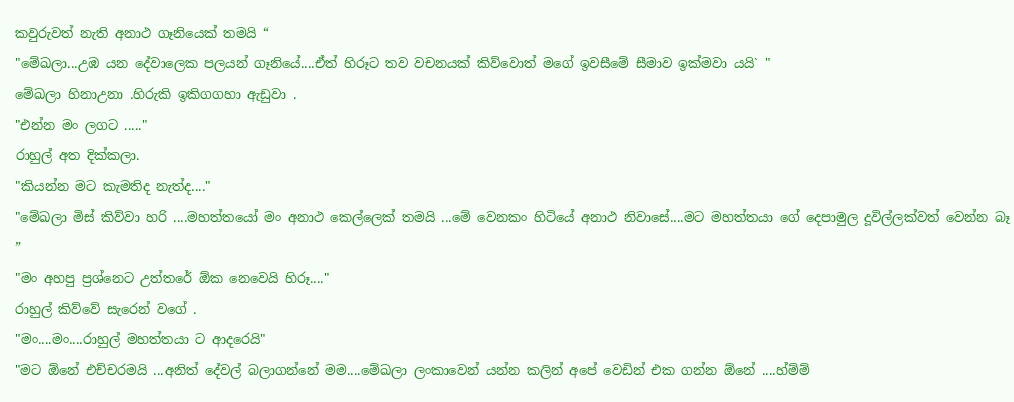කවුරුවත් නැති අනාථ ගෑනියෙක් තමයි “
"මේඛලා...උඹ යන දේවාලෙක පලයන් ගෑනියේ....ඒත් හිරූට තව වචනයක් කිව්වොත් මගේ ඉවසීමේ සීමාව ඉක්මවා යයි` "
මේඛලා හිනාඋනා .හිරුකි ඉකිගගහා ඇඩුවා .
"එන්න මං ලගට ....."
රාහුල් අත දික්කලා.
"කියන්න මට කැමතිද නැත්ද...."
"මේඛලා මිස් කිව්වා හරි ....මහත්තයෝ මං අනාථ කෙල්ලෙක් තමයි ...මේ වෙනකං හිටියේ අනාථ නිවාසේ....මට මහත්තයා ගේ දෙපාමුල දූවිල්ලක්වත් වෙන්න බෑ ”
"මං අහපු ප්‍රශ්නෙට උත්තරේ ඕක නෙවෙයි හිරූ...."
රාහුල් කිව්වේ සැරෙන් වගේ .
"මං....මං....රාහුල් මහත්තයා ට ආදරෙයි"
"මට ඕනේ එච්චරමයි ...අනිත් දේවල් බලාගන්නේ මම....මේඛලා ලංකාවෙන් යන්න කලින් අපේ වෙඩින් එක ගන්න ඕනේ ....හ්ම්ම්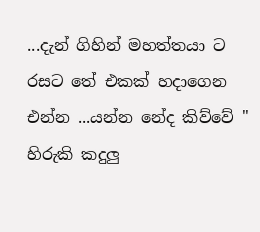...දැන් ගිහින් මහත්තයා ට රසට තේ එකක් හදාගෙන එන්න ...යන්න නේද කිව්වේ "
හිරුකි කදුලු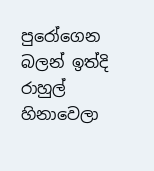පුරෝගෙන බලන් ඉත්දි රාහුල් හිනාවෙලා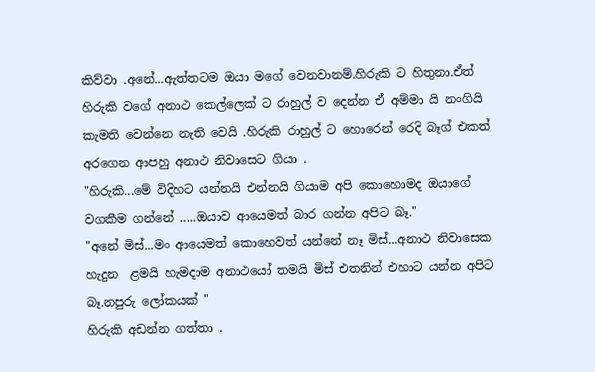කිව්වා .අනේ...ඇත්තටම ඔයා මගේ වෙනවානම්.හිරුකි ට හිතුනා.ඒත් හිරුකි වගේ අනාථ කෙල්ලෙක් ට රාහුල් ව දෙන්න ඒ අම්මා යි නංගියි කැමති වෙන්නෙ නැති වෙයි .හිරුකි රාහුල් ට හොරෙන් රෙදි බෑග් එකත් අරගෙන ආපහු අනාථ නිවාසෙට ගියා .
"හිරුකි...මේ විදිහට යන්නයි එන්නයි ගියාම අපි කොහොමද ඔයාගේ වගකීම ගන්නේ .....ඔයාව ආයෙමත් බාර ගන්න අපිට බෑ."
"අනේ මිස්...මං ආයෙමත් කොහෙවත් යන්නේ නෑ මිස්...අනාථ නිවාසෙක හැදුන  ළමයි හැමදාම අනාථයෝ තමයි මිස් එතනින් එහාට යන්න අපිට බෑ.නපුරු ලෝකයක් "
හිරුකි අඩන්න ගත්තා .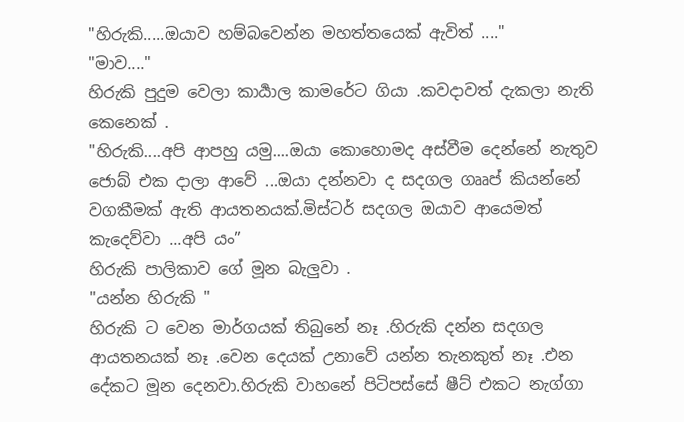"හිරුකි.....ඔයාව හම්බවෙන්න මහත්තයෙක් ඇවිත් ...."
"මාව...."
හිරුකි පුදුම වෙලා කාර්‍යාල කාමරේට ගියා .කවදාවත් දැකලා නැති කෙනෙක් .
"හිරුකි....අපි ආපහු යමු....ඔයා කොහොමද අස්වීම දෙන්නේ නැතුව ජොබ් එක දාලා ආවේ ...ඔයා දන්නවා ද සදගල ගෲප් කියන්නේ වගකීමක් ඇති ආයතනයක්.මිස්ටර් සදගල ඔයාව ආයෙමත් කැදෙව්වා ...අපි යං”
හිරුකි පාලිකාව ගේ මූන බැලුවා .
"යන්න හිරුකි "
හිරුකි ට වෙන මාර්ගයක් තිබුනේ නෑ .හිරුකි දන්න සදගල ආයතනයක් නෑ .වෙන දෙයක් උනාවේ යන්න තැනකුත් නෑ .එන දේකට මූන දෙනවා.හිරුකි වාහනේ පිටිපස්සේ ෂීට් එකට නැග්ගා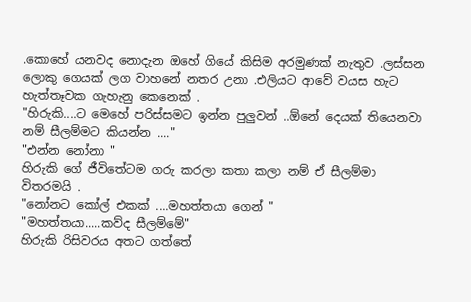.කොහේ යනවද නොදැන ඔහේ ගියේ කිසිම අරමුණක් නැතුව .ලස්සන ලොකු ගෙයක් ලග වාහනේ නතර උනා .එලියට ආවේ වයස හැට හැත්තෑවක ගැහැනු කෙනෙක් .
"හිරුකි....ට මෙහේ පරිස්සමට ඉන්න පුලුවන් ..ඕනේ දෙයක් තියෙනවා නම් සීලම්මට කියන්න ...."
"එන්න නෝනා "
හිරුකි ගේ ජීවිතේටම ගරු කරලා කතා කලා නම් ඒ සීලම්මා විතරමයි .
"නෝනට කෝල් එකක් ....මහත්තයා ගෙන් "
"මහත්තයා.....කව්ද සීලම්මේ"
හිරුකි රිසිවරය අතට ගත්තේ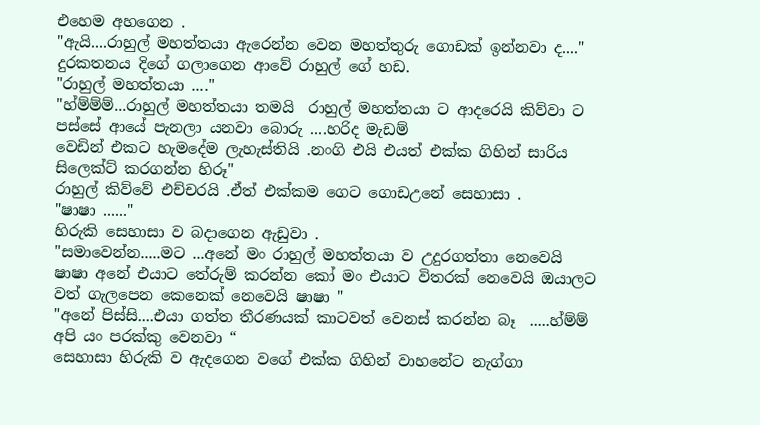එහෙම අහගෙන .
"ඇයි....රාහුල් මහත්තයා ඇරෙන්න වෙන මහත්තුරු ගොඩක් ඉන්නවා ද...."
දුරකතනය දිගේ ගලාගෙන ආවේ රාහුල් ගේ හඩ.
"රාහුල් මහත්තයා ...."
"හ්ම්ම්ම්...රාහුල් මහත්තයා තමයි  රාහුල් මහත්තයා ට ආදරෙයි කිව්වා ට පස්සේ ආයේ පැනලා යනවා බොරු ....හරිද මැඩම්
වෙඩින් එකට හැමදේම ලැහැස්තියි .නංගි එයි එයත් එක්ක ගිහින් සාරිය සිලෙක්ට් කරගන්න හිරූ"
රාහුල් කිව්වේ එච්චරයි .ඒත් එක්කම ගෙට ගොඩඋනේ සෙහාසා .
"ෂාෂා ......"
හිරුකි සෙහාසා ව බදාගෙන ඇඩුවා .
"සමාවෙන්න.....මට ...අනේ මං රාහුල් මහත්තයා ව උදුරගත්තා නෙවෙයි ෂාෂා අනේ එයාට තේරුම් කරන්න කෝ මං එයාට විතරක් නෙවෙයි ඔයාලට වත් ගැලපෙන කෙනෙක් නෙවෙයි ෂාෂා "
"අනේ පිස්සි....එයා ගත්ත තීරණයක් කාටවත් වෙනස් කරන්න බෑ  .....හ්ම්ම් අපි යං පරක්කු වෙනවා “
සෙහාසා හිරුකි ව ඇදගෙන වගේ එක්ක ගිහින් වාහනේට නැග්ගා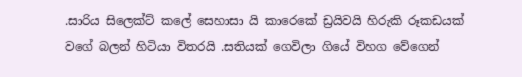.සාරිය සිලෙක්ට් කලේ සෙහාසා යි කාරෙකේ ඩ්‍රයිවයි හිරුකි රූකඩයක් වගේ බලන් හිටියා විතරයි .සතියක් ගෙවිලා ගියේ විහග වේගෙන්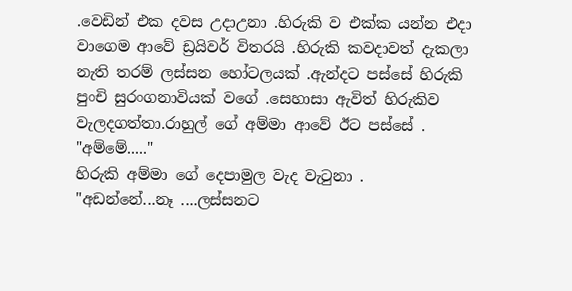.වෙඩින් එක දවස උදාඋනා .හිරුකි ව එක්ක යන්න එදා වාගෙම ආවේ ඩ්‍රයිවර් විතරයි .හිරුකි කවදාවත් දැකලා නැති තරම් ලස්සන හෝටලයක් .ඇන්දට පස්සේ හිරුකි පුංචි සුරංගනාවියක් වගේ .සෙහාසා ඇවිත් හිරුකිව වැලදගත්තා.රාහුල් ගේ අම්මා ආවේ ඊට පස්සේ .
"අම්මේ....."
හිරුකි අම්මා ගේ දෙපාමුල වැද වැටුනා .
"අඩන්නේ...නෑ ....ලස්සනට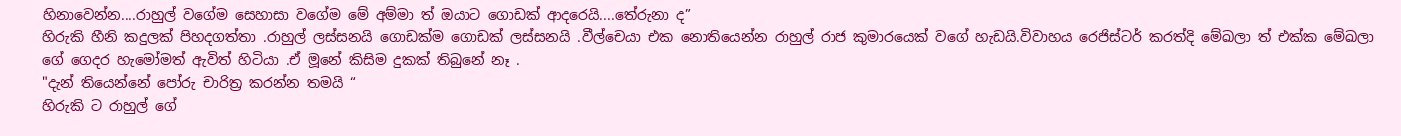හිනාවෙන්න....රාහුල් වගේම සෙහාසා වගේම මේ අම්මා ත් ඔයාට ගොඩක් ආදරෙයි....තේරුනා ද”
හිරුකි හීනි කදුලක් පිහදගත්තා .රාහුල් ලස්සනයි ගොඩක්ම ගොඩක් ලස්සනයි .වීල්චෙයා එක නොතියෙන්න රාහුල් රාජ කුමාරයෙක් වගේ හැඩයි.විවාහය රෙජිස්ටර් කරත්දි මේඛලා ත් එක්ක මේඛලා ගේ ගෙදර හැමෝමත් ඇවිත් හිටියා .ඒ මූනේ කිසිම දුකක් තිබුනේ නෑ .
"දැන් තියෙන්නේ පෝරු චාරිත්‍ර කරන්න තමයි “
හිරුකි ට රාහුල් ගේ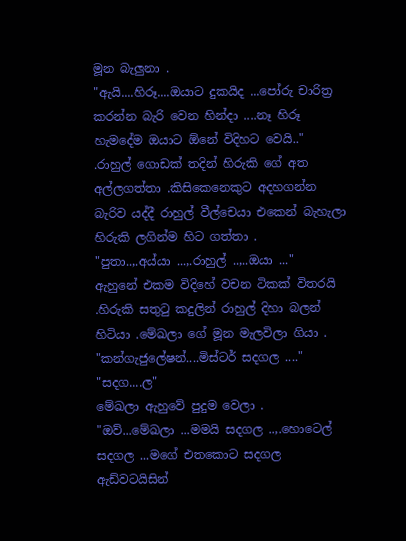මූන බැලුනා .
"ඇයි....හිරූ....ඔයාට දුකයිද ...පෝරු චාරිත්‍ර කරන්න බැරි වෙන හින්දා ....නෑ හිරූ හැමදේම ඔයාට ඕනේ විදිහට වෙයි.."
.රාහුල් ගොඩක් තදින් හිරුකි ගේ අත අල්ලගත්තා .කිසිකෙනෙකුට අදහගන්න බැරිව යද්දී රාහුල් වීල්චෙයා එකෙන් බැහැලා හිරුකි ලගින්ම හිට ගත්තා .
"පුතා..,.අය්යා ...,.රාහුල් ..,..ඔයා ..."
ඇහුනේ එකම විදිහේ වචන ටිකක් විතරයි .හිරුකි සතුටු කදුලින් රාහුල් දිහා බලන් හිටියා .මේඛලා ගේ මූන මැලවිලා ගියා .
"කන්ගැජුලේෂන්....මිස්ටර් සදගල ...."
"සදග....ල"
මේඛලා ඇහුවේ පුදුම වෙලා .
"ඔව්...මේඛලා ...මමයි සදගල ..,.හොටෙල් සදගල ...මගේ එතකොට සදගල ඇඩ්වටයිසින්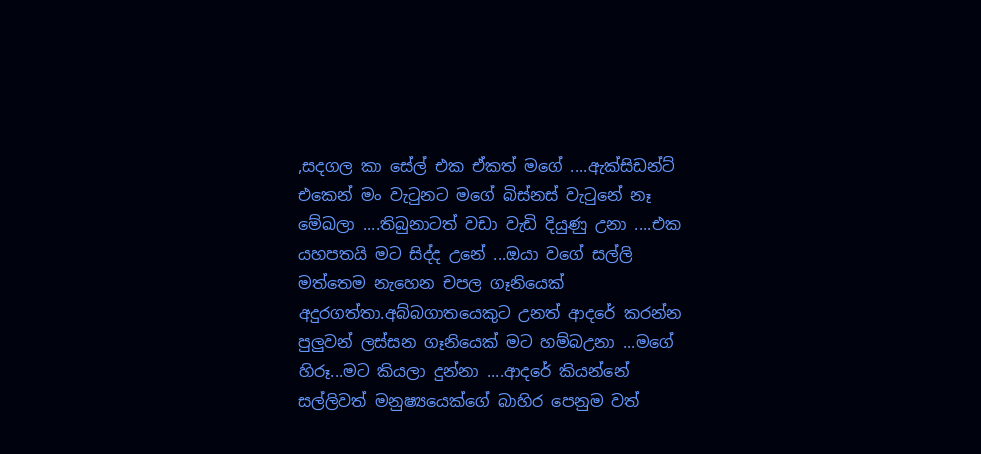,සදගල කා සේල් එක ඒකත් මගේ ....ඇක්සිඩන්ට් එකෙන් මං වැටුනට මගේ බිස්නස් වැටුනේ නෑ මේඛලා ....තිබුනාටත් වඩා වැඩි දියුණු උනා ....එක යහපතයි මට සිද්ද උනේ ...ඔයා වගේ සල්ලි මත්තෙම නැහෙන චපල ගෑනියෙක් අදුරගත්තා.අබ්බගාතයෙකුට උනත් ආදරේ කරන්න පුලුවන් ලස්සන ගෑනියෙක් මට හම්බඋනා ...මගේ හිරූ...මට කියලා දුන්නා ....ආදරේ කියන්නේ සල්ලිවත් මනුෂ්‍යයෙක්ගේ බාහිර පෙනුම වත්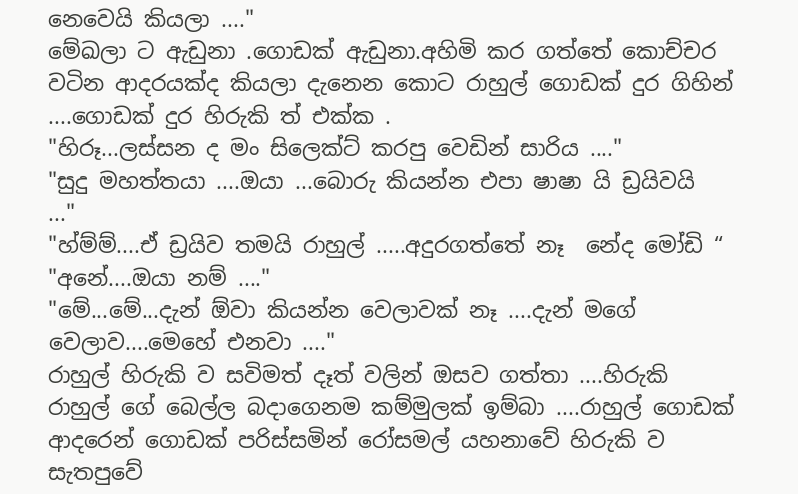නෙවෙයි කියලා ...."
මේඛලා ට ඇඩුනා .ගොඩක් ඇඩුනා.අහිමි කර ගත්තේ කොච්චර වටින ආදරයක්ද කියලා දැනෙන කොට රාහුල් ගොඩක් දුර ගිහින් ....ගොඩක් දුර හිරුකි ත් එක්ක .
"හිරූ...ලස්සන ද මං සිලෙක්ට් කරපු වෙඩින් සාරිය ...."
"සුදු මහත්තයා ....ඔයා ...බොරු කියන්න එපා ෂාෂා යි ඩ්‍රයිවයි  ..."
"හ්ම්ම්....ඒ ඩ්‍රයිව තමයි රාහුල් .....අදුරගත්තේ නෑ  නේද මෝඩි “
"අනේ....ඔයා නම් ...."
"මේ...මේ...දැන් ඕවා කියන්න වෙලාවක් නෑ ....දැන් මගේ වෙලාව....මෙහේ එනවා ...."
රාහුල් හිරුකි ව සවිමත් දෑත් වලින් ඔසව ගත්තා ....හිරුකි රාහුල් ගේ බෙල්ල බදාගෙනම කම්මුලක් ඉම්බා ....රාහුල් ගොඩක් ආදරෙන් ගොඩක් පරිස්සමින් රෝසමල් යහනාවේ හිරුකි ව සැතපුවේ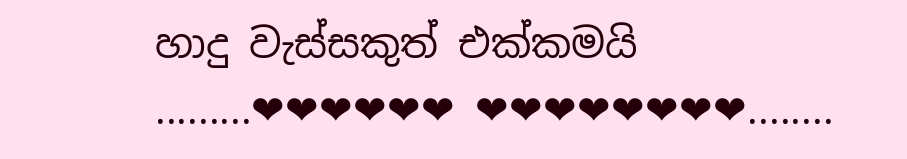හාදු වැස්සකුත් එක්කමයි .........❤❤❤❤❤❤ ❤❤❤❤❤❤❤❤........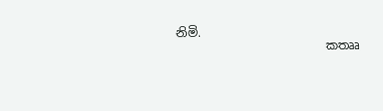නිමි.
                         කතෲ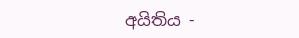අයිතිය -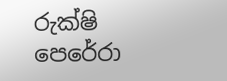රුක්ෂි පෙරේරා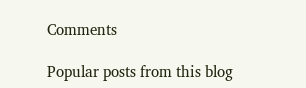Comments

Popular posts from this blog